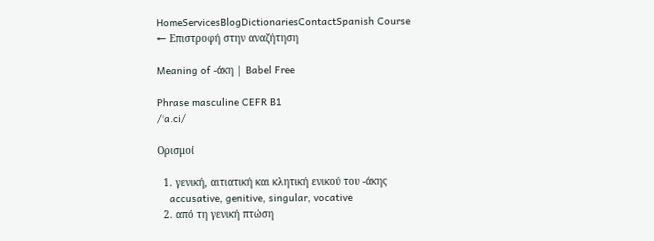HomeServicesBlogDictionariesContactSpanish Course
← Επιστροφή στην αναζήτηση

Meaning of -άκη | Babel Free

Phrase masculine CEFR B1
/ˈa.ci/

Ορισμοί

  1. γενική, αιτιατική και κλητική ενικού του -άκης
    accusative, genitive, singular, vocative
  2. από τη γενική πτώση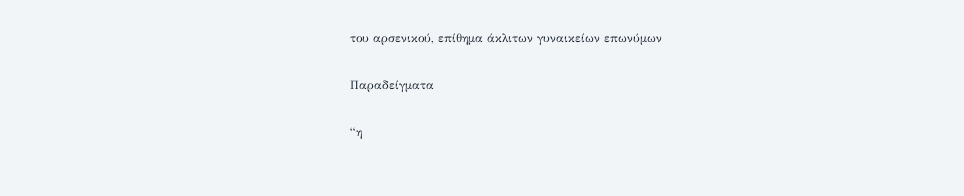του αρσενικού, επίθημα άκλιτων γυναικείων επωνύμων

Παραδείγματα

“η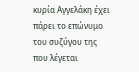κυρία Αγγελάκη έχει πάρει το επώνυμο του συζύγου της που λέγεται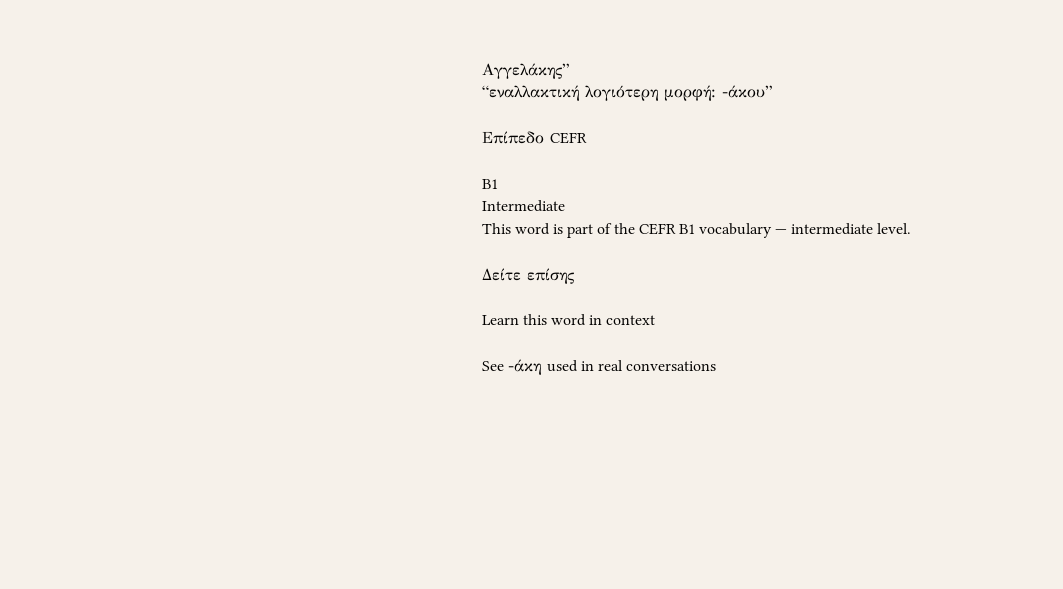Αγγελάκης”
“εναλλακτική λογιότερη μορφή: -άκου”

Επίπεδο CEFR

B1
Intermediate
This word is part of the CEFR B1 vocabulary — intermediate level.

Δείτε επίσης

Learn this word in context

See -άκη used in real conversations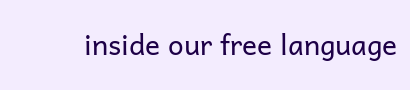inside our free language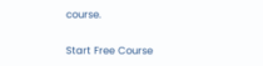course.

Start Free Course